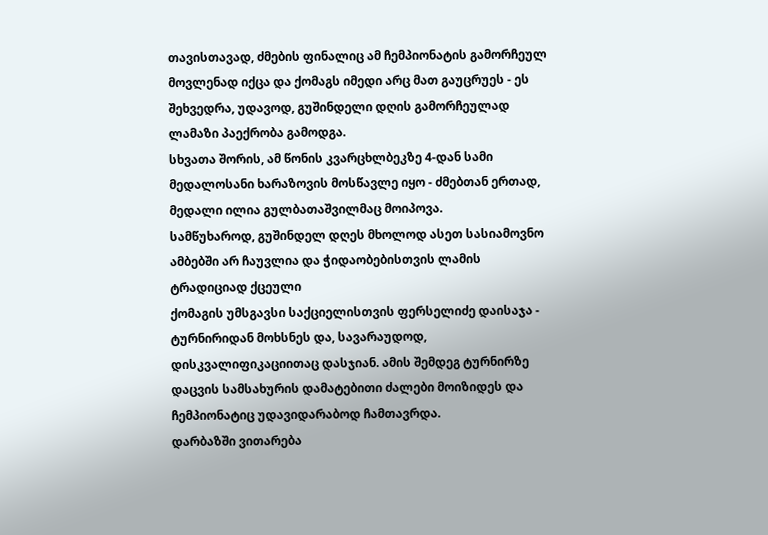თავისთავად, ძმების ფინალიც ამ ჩემპიონატის გამორჩეულ მოვლენად იქცა და ქომაგს იმედი არც მათ გაუცრუეს - ეს შეხვედრა, უდავოდ, გუშინდელი დღის გამორჩეულად ლამაზი პაექრობა გამოდგა.
სხვათა შორის, ამ წონის კვარცხლბეკზე 4-დან სამი მედალოსანი ხარაზოვის მოსწავლე იყო - ძმებთან ერთად, მედალი ილია გულბათაშვილმაც მოიპოვა.
სამწუხაროდ, გუშინდელ დღეს მხოლოდ ასეთ სასიამოვნო ამბებში არ ჩაუვლია და ჭიდაობებისთვის ლამის ტრადიციად ქცეული
ქომაგის უმსგავსი საქციელისთვის ფერსელიძე დაისაჯა - ტურნირიდან მოხსნეს და, სავარაუდოდ, დისკვალიფიკაციითაც დასჯიან. ამის შემდეგ ტურნირზე დაცვის სამსახურის დამატებითი ძალები მოიზიდეს და ჩემპიონატიც უდავიდარაბოდ ჩამთავრდა.
დარბაზში ვითარება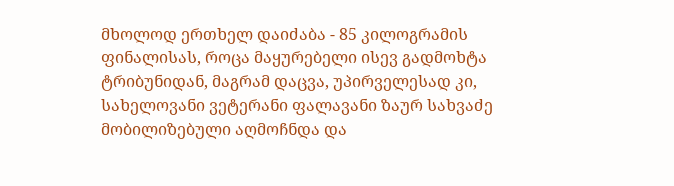მხოლოდ ერთხელ დაიძაბა - 85 კილოგრამის ფინალისას, როცა მაყურებელი ისევ გადმოხტა ტრიბუნიდან, მაგრამ დაცვა, უპირველესად კი, სახელოვანი ვეტერანი ფალავანი ზაურ სახვაძე მობილიზებული აღმოჩნდა და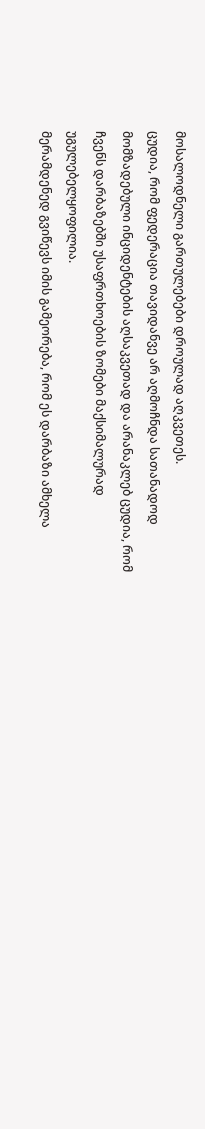მოსალოდნელი გართულებები დროულად აღკვეთეს.
ცუდია, რომ ფედერაცია თავიდანვე არ აღმოჩნდა სათანადოდ მომზადებული ინციდენტების აღსაკვეთად და არანაკლებ ცუდია, რომ ჩვენს დარბაზებში უსაფრთხოების ზომები მაქსიმალურად უგულებელყოფილია.
მერამდენედ გვიწევს იმის გამეორება, რომ ეს დარბაზი ამხელა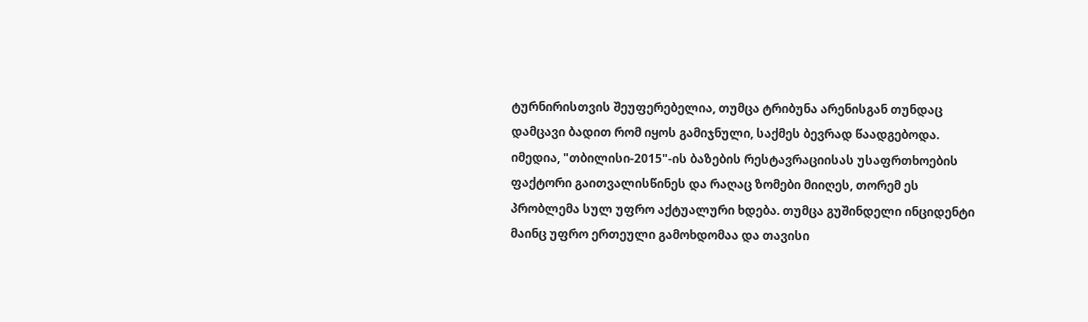ტურნირისთვის შეუფერებელია, თუმცა ტრიბუნა არენისგან თუნდაც დამცავი ბადით რომ იყოს გამიჯნული, საქმეს ბევრად წაადგებოდა.
იმედია, "თბილისი-2015"-ის ბაზების რესტავრაციისას უსაფრთხოების ფაქტორი გაითვალისწინეს და რაღაც ზომები მიიღეს, თორემ ეს პრობლემა სულ უფრო აქტუალური ხდება. თუმცა გუშინდელი ინციდენტი მაინც უფრო ერთეული გამოხდომაა და თავისი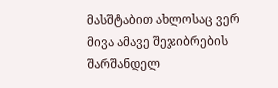მასშტაბით ახლოსაც ვერ მივა ამავე შეჯიბრების შარშანდელ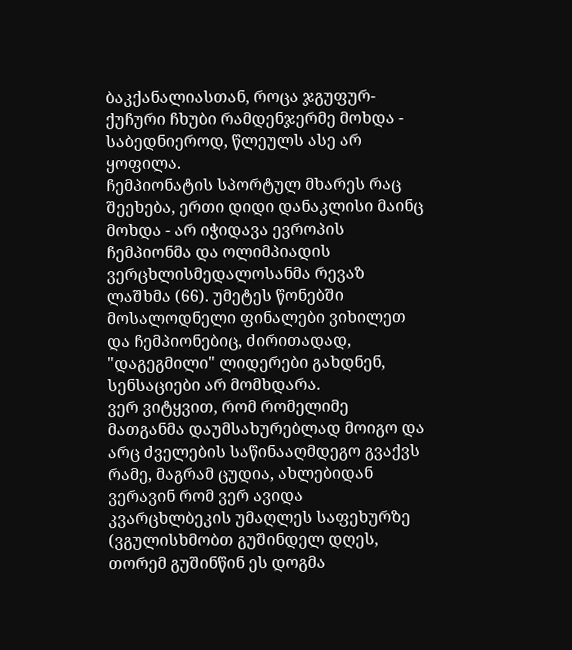ბაკქანალიასთან, როცა ჯგუფურ-ქუჩური ჩხუბი რამდენჯერმე მოხდა - საბედნიეროდ, წლეულს ასე არ ყოფილა.
ჩემპიონატის სპორტულ მხარეს რაც შეეხება, ერთი დიდი დანაკლისი მაინც მოხდა - არ იჭიდავა ევროპის ჩემპიონმა და ოლიმპიადის ვერცხლისმედალოსანმა რევაზ ლაშხმა (66). უმეტეს წონებში მოსალოდნელი ფინალები ვიხილეთ და ჩემპიონებიც, ძირითადად, "დაგეგმილი" ლიდერები გახდნენ, სენსაციები არ მომხდარა.
ვერ ვიტყვით, რომ რომელიმე მათგანმა დაუმსახურებლად მოიგო და არც ძველების საწინააღმდეგო გვაქვს რამე, მაგრამ ცუდია, ახლებიდან ვერავინ რომ ვერ ავიდა კვარცხლბეკის უმაღლეს საფეხურზე (ვგულისხმობთ გუშინდელ დღეს, თორემ გუშინწინ ეს დოგმა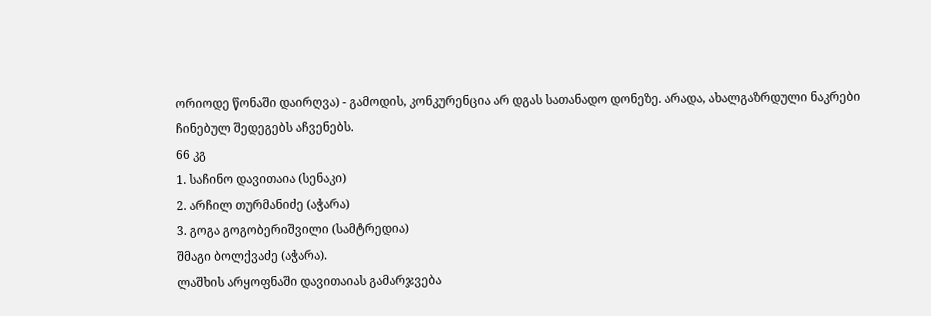ორიოდე წონაში დაირღვა) - გამოდის, კონკურენცია არ დგას სათანადო დონეზე. არადა, ახალგაზრდული ნაკრები ჩინებულ შედეგებს აჩვენებს.
66 კგ
1. საჩინო დავითაია (სენაკი)
2. არჩილ თურმანიძე (აჭარა)
3. გოგა გოგობერიშვილი (სამტრედია)
შმაგი ბოლქვაძე (აჭარა).
ლაშხის არყოფნაში დავითაიას გამარჯვება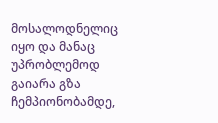მოსალოდნელიც იყო და მანაც უპრობლემოდ გაიარა გზა ჩემპიონობამდე,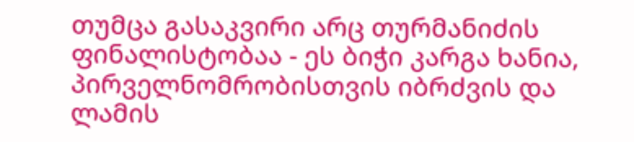თუმცა გასაკვირი არც თურმანიძის ფინალისტობაა - ეს ბიჭი კარგა ხანია, პირველნომრობისთვის იბრძვის და ლამის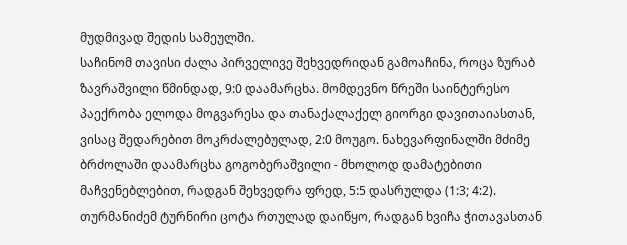მუდმივად შედის სამეულში.
საჩინომ თავისი ძალა პირველივე შეხვედრიდან გამოაჩინა, როცა ზურაბ ზავრაშვილი წმინდად, 9:0 დაამარცხა. მომდევნო წრეში საინტერესო პაექრობა ელოდა მოგვარესა და თანაქალაქელ გიორგი დავითაიასთან, ვისაც შედარებით მოკრძალებულად, 2:0 მოუგო. ნახევარფინალში მძიმე ბრძოლაში დაამარცხა გოგობერაშვილი - მხოლოდ დამატებითი მაჩვენებლებით, რადგან შეხვედრა ფრედ, 5:5 დასრულდა (1:3; 4:2).
თურმანიძემ ტურნირი ცოტა რთულად დაიწყო, რადგან ხვიჩა ჭითავასთან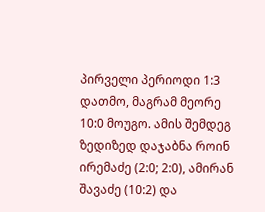პირველი პერიოდი 1:3 დათმო, მაგრამ მეორე 10:0 მოუგო. ამის შემდეგ ზედიზედ დაჯაბნა როინ ირემაძე (2:0; 2:0), ამირან შავაძე (10:2) და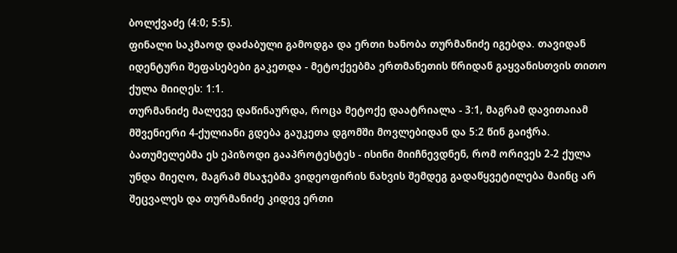ბოლქვაძე (4:0; 5:5).
ფინალი საკმაოდ დაძაბული გამოდგა და ერთი ხანობა თურმანიძე იგებდა. თავიდან იდენტური შეფასებები გაკეთდა - მეტოქეებმა ერთმანეთის წრიდან გაყვანისთვის თითო ქულა მიიღეს: 1:1.
თურმანიძე მალევე დაწინაურდა, როცა მეტოქე დაატრიალა - 3:1, მაგრამ დავითაიამ მშვენიერი 4-ქულიანი გდება გაუკეთა დგომში მოვლებიდან და 5:2 წინ გაიჭრა. ბათუმელებმა ეს ეპიზოდი გააპროტესტეს - ისინი მიიჩნევდნენ, რომ ორივეს 2-2 ქულა უნდა მიეღო, მაგრამ მსაჯებმა ვიდეოფირის ნახვის შემდეგ გადაწყვეტილება მაინც არ შეცვალეს და თურმანიძე კიდევ ერთი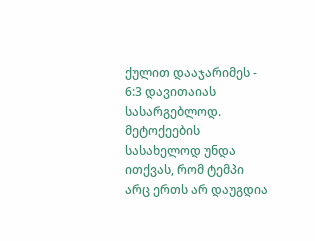ქულით დააჯარიმეს - 6:3 დავითაიას სასარგებლოდ.
მეტოქეების სასახელოდ უნდა ითქვას, რომ ტემპი არც ერთს არ დაუგდია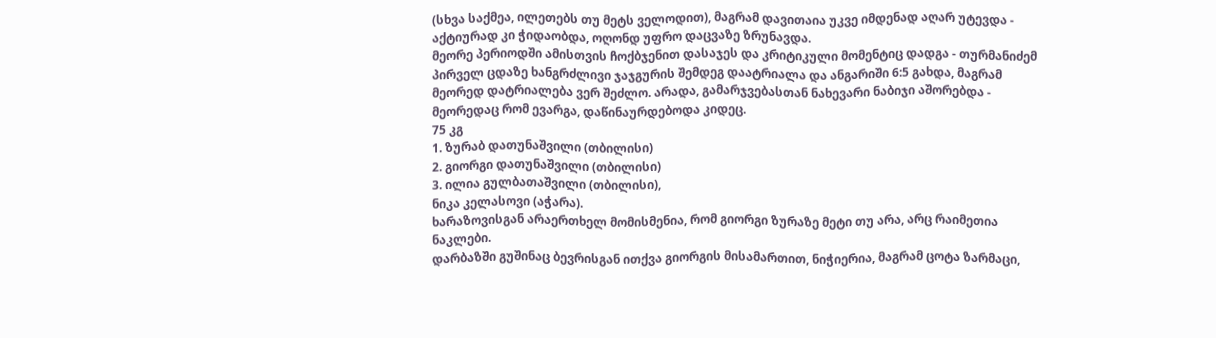(სხვა საქმეა, ილეთებს თუ მეტს ველოდით), მაგრამ დავითაია უკვე იმდენად აღარ უტევდა - აქტიურად კი ჭიდაობდა, ოღონდ უფრო დაცვაზე ზრუნავდა.
მეორე პერიოდში ამისთვის ჩოქბჯენით დასაჯეს და კრიტიკული მომენტიც დადგა - თურმანიძემ პირველ ცდაზე ხანგრძლივი ჯაჯგურის შემდეგ დაატრიალა და ანგარიში 6:5 გახდა, მაგრამ მეორედ დატრიალება ვერ შეძლო. არადა, გამარჯვებასთან ნახევარი ნაბიჯი აშორებდა - მეორედაც რომ ევარგა, დაწინაურდებოდა კიდეც.
75 კგ
1. ზურაბ დათუნაშვილი (თბილისი)
2. გიორგი დათუნაშვილი (თბილისი)
3. ილია გულბათაშვილი (თბილისი),
ნიკა კელასოვი (აჭარა).
ხარაზოვისგან არაერთხელ მომისმენია, რომ გიორგი ზურაზე მეტი თუ არა, არც რაიმეთია ნაკლები.
დარბაზში გუშინაც ბევრისგან ითქვა გიორგის მისამართით, ნიჭიერია, მაგრამ ცოტა ზარმაცი,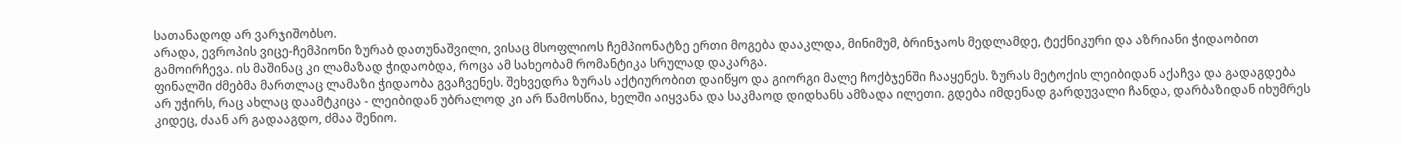სათანადოდ არ ვარჯიშობსო.
არადა, ევროპის ვიცე-ჩემპიონი ზურაბ დათუნაშვილი, ვისაც მსოფლიოს ჩემპიონატზე ერთი მოგება დააკლდა, მინიმუმ, ბრინჯაოს მედლამდე, ტექნიკური და აზრიანი ჭიდაობით გამოირჩევა. ის მაშინაც კი ლამაზად ჭიდაობდა, როცა ამ სახეობამ რომანტიკა სრულად დაკარგა.
ფინალში ძმებმა მართლაც ლამაზი ჭიდაობა გვაჩვენეს. შეხვედრა ზურას აქტიურობით დაიწყო და გიორგი მალე ჩოქბჯენში ჩააყენეს. ზურას მეტოქის ლეიბიდან აქაჩვა და გადაგდება არ უჭირს, რაც ახლაც დაამტკიცა - ლეიბიდან უბრალოდ კი არ წამოსწია, ხელში აიყვანა და საკმაოდ დიდხანს ამზადა ილეთი. გდება იმდენად გარდუვალი ჩანდა, დარბაზიდან იხუმრეს კიდეც, ძაან არ გადააგდო, ძმაა შენიო.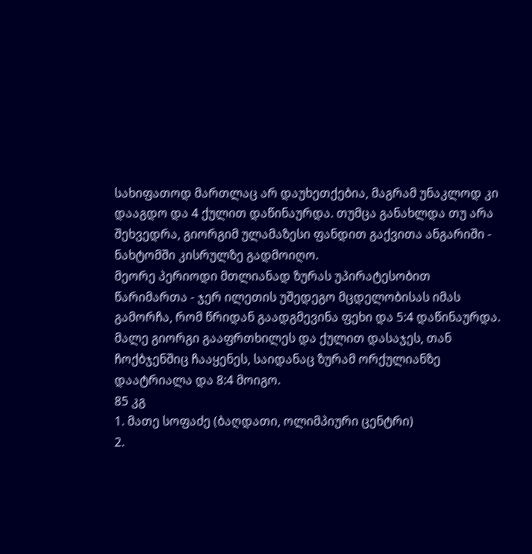სახიფათოდ მართლაც არ დაუხეთქებია, მაგრამ უნაკლოდ კი დააგდო და 4 ქულით დაწინაურდა. თუმცა განახლდა თუ არა შეხვედრა, გიორგიმ ულამაზესი ფანდით გაქვითა ანგარიში - ნახტომში კისრულზე გადმოიღო.
მეორე პერიოდი მთლიანად ზურას უპირატესობით წარიმართა - ჯერ ილეთის უშედეგო მცდელობისას იმას გამორჩა, რომ წრიდან გაადგმევინა ფეხი და 5:4 დაწინაურდა. მალე გიორგი გააფრთხილეს და ქულით დასაჯეს, თან ჩოქბჯენშიც ჩააყენეს, საიდანაც ზურამ ორქულიანზე დაატრიალა და 8:4 მოიგო.
85 კგ
1. მათე სოფაძე (ბაღდათი, ოლიმპიური ცენტრი)
2.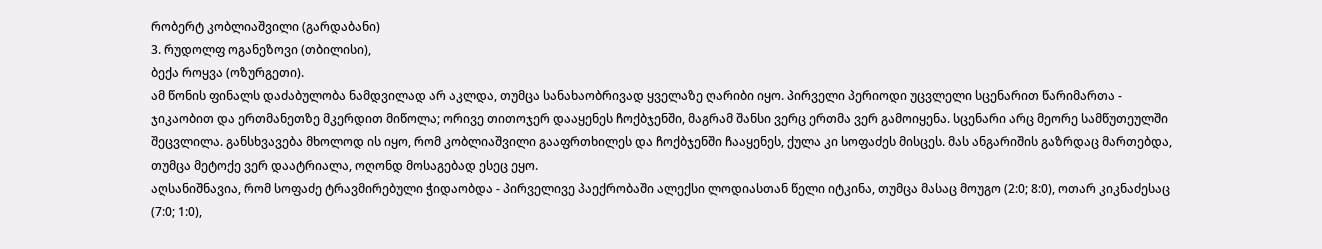რობერტ კობლიაშვილი (გარდაბანი)
3. რუდოლფ ოგანეზოვი (თბილისი),
ბექა როყვა (ოზურგეთი).
ამ წონის ფინალს დაძაბულობა ნამდვილად არ აკლდა, თუმცა სანახაობრივად ყველაზე ღარიბი იყო. პირველი პერიოდი უცვლელი სცენარით წარიმართა - ჯიკაობით და ერთმანეთზე მკერდით მიწოლა; ორივე თითოჯერ დააყენეს ჩოქბჯენში, მაგრამ შანსი ვერც ერთმა ვერ გამოიყენა. სცენარი არც მეორე სამწუთეულში შეცვლილა. განსხვავება მხოლოდ ის იყო, რომ კობლიაშვილი გააფრთხილეს და ჩოქბჯენში ჩააყენეს, ქულა კი სოფაძეს მისცეს. მას ანგარიშის გაზრდაც მართებდა, თუმცა მეტოქე ვერ დაატრიალა, ოღონდ მოსაგებად ესეც ეყო.
აღსანიშნავია, რომ სოფაძე ტრავმირებული ჭიდაობდა - პირველივე პაექრობაში ალექსი ლოდიასთან წელი იტკინა, თუმცა მასაც მოუგო (2:0; 8:0), ოთარ კიკნაძესაც (7:0; 1:0),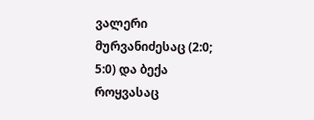ვალერი მურვანიძესაც (2:0; 5:0) და ბექა როყვასაც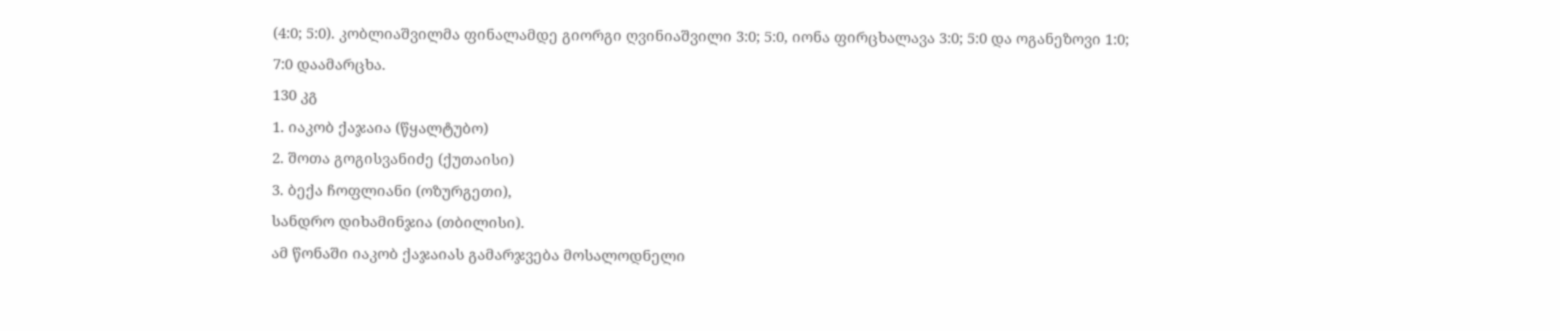(4:0; 5:0). კობლიაშვილმა ფინალამდე გიორგი ღვინიაშვილი 3:0; 5:0, იონა ფირცხალავა 3:0; 5:0 და ოგანეზოვი 1:0; 7:0 დაამარცხა.
130 კგ
1. იაკობ ქაჯაია (წყალტუბო)
2. შოთა გოგისვანიძე (ქუთაისი)
3. ბექა ჩოფლიანი (ოზურგეთი),
სანდრო დიხამინჯია (თბილისი).
ამ წონაში იაკობ ქაჯაიას გამარჯვება მოსალოდნელი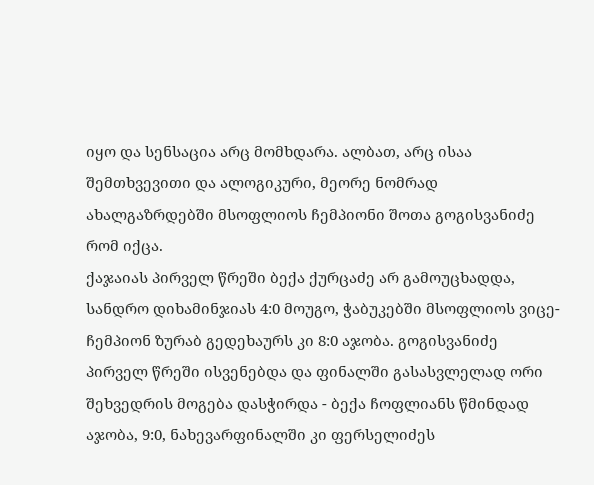იყო და სენსაცია არც მომხდარა. ალბათ, არც ისაა შემთხვევითი და ალოგიკური, მეორე ნომრად ახალგაზრდებში მსოფლიოს ჩემპიონი შოთა გოგისვანიძე რომ იქცა.
ქაჯაიას პირველ წრეში ბექა ქურცაძე არ გამოუცხადდა, სანდრო დიხამინჯიას 4:0 მოუგო, ჭაბუკებში მსოფლიოს ვიცე-ჩემპიონ ზურაბ გედეხაურს კი 8:0 აჯობა. გოგისვანიძე პირველ წრეში ისვენებდა და ფინალში გასასვლელად ორი შეხვედრის მოგება დასჭირდა - ბექა ჩოფლიანს წმინდად აჯობა, 9:0, ნახევარფინალში კი ფერსელიძეს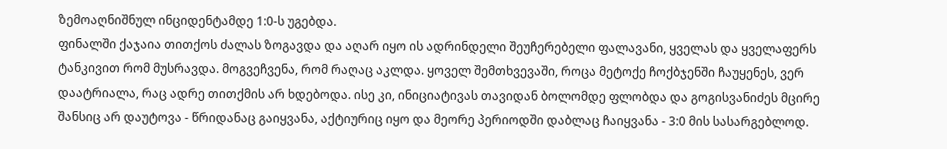ზემოაღნიშნულ ინციდენტამდე 1:0-ს უგებდა.
ფინალში ქაჯაია თითქოს ძალას ზოგავდა და აღარ იყო ის ადრინდელი შეუჩერებელი ფალავანი, ყველას და ყველაფერს ტანკივით რომ მუსრავდა. მოგვეჩვენა, რომ რაღაც აკლდა. ყოველ შემთხვევაში, როცა მეტოქე ჩოქბჯენში ჩაუყენეს, ვერ დაატრიალა, რაც ადრე თითქმის არ ხდებოდა. ისე კი, ინიციატივას თავიდან ბოლომდე ფლობდა და გოგისვანიძეს მცირე შანსიც არ დაუტოვა - წრიდანაც გაიყვანა, აქტიურიც იყო და მეორე პერიოდში დაბლაც ჩაიყვანა - 3:0 მის სასარგებლოდ.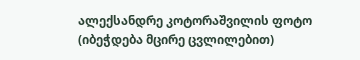ალექსანდრე კოტორაშვილის ფოტო
(იბეჭდება მცირე ცვლილებით)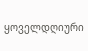ყოველდღიური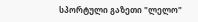სპორტული გაზეთი "ლელო"